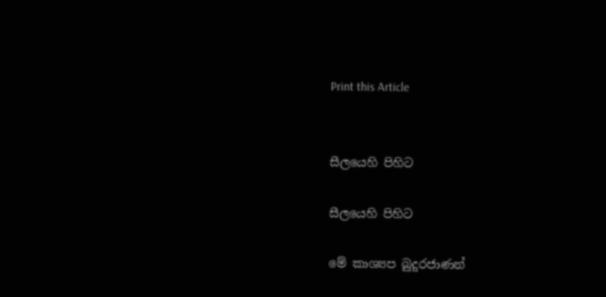Print this Article


සීලයෙහි පිහිට

සීලයෙහි පිහිට

මේ කාශ්‍යප බුදුරජාණන්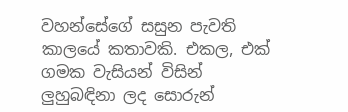වහන්සේගේ සසුන පැවති කාලයේ කතාවකි. එකල, එක් ගමක වැසියන් විසින් ලුහුබඳිනා ලද සොරුන්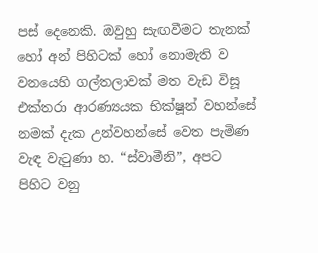පස් දෙනෙකි. ඔවුහු සැඟවීමට තැනක් හෝ අන් පිහිටක් හෝ නොමැති ව වනයෙහි ගල්තලාවක් මත වැඩ විසූ එක්තරා ආරණ්‍යයක භික්ෂූන් වහන්සේ නමක් දැක උන්වහන්සේ වෙත පැමිණ වැඳ වැටුණා හ. “ස්වාමීනි”, අපට පිහිට වනු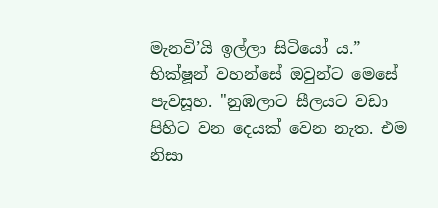මැනවි’යි ඉල්ලා සිටියෝ ය.” භික්ෂූන් වහන්සේ ඔවුන්ට මෙසේ පැවසූහ. "නුඹලාට සීලයට වඩා පිහිට වන දෙයක් වෙන නැත. එම නිසා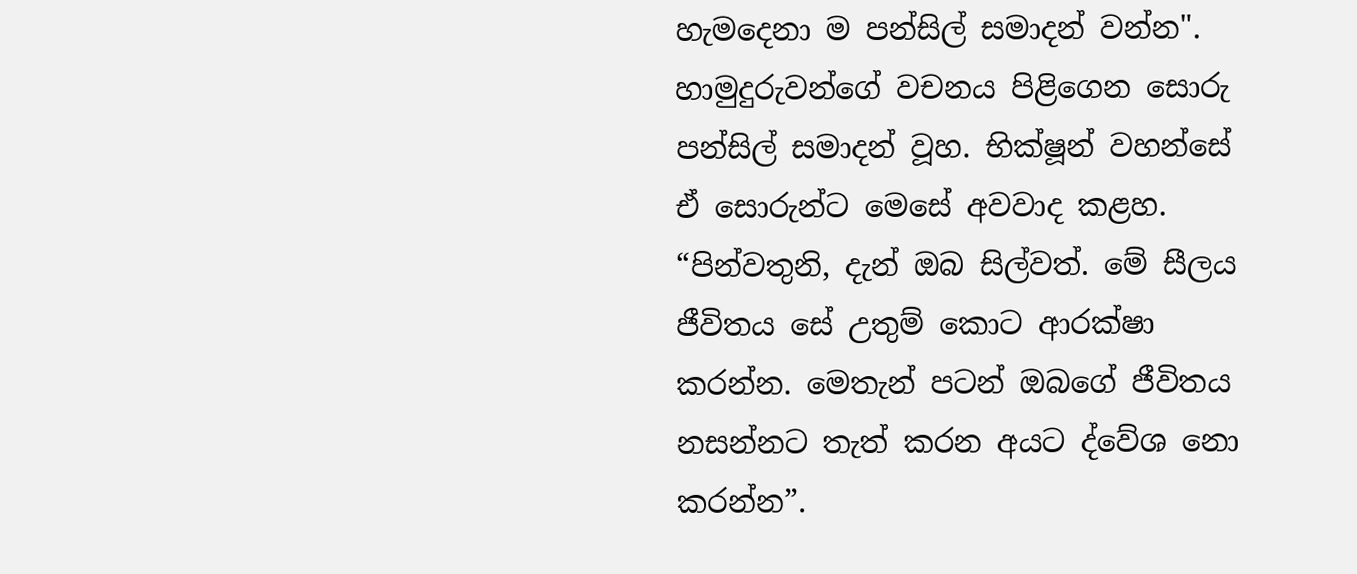හැමදෙනා ම පන්සිල් සමාදන් වන්න". හාමුදුරුවන්ගේ වචනය පිළිගෙන සොරු පන්සිල් සමාදන් වූහ. භික්ෂූන් වහන්සේ ඒ සොරුන්ට මෙසේ අවවාද කළහ. “පින්වතුනි, දැන් ඔබ සිල්වත්. මේ සීලය ජීවිතය සේ උතුම් කොට ආරක්ෂා කරන්න. මෙතැන් පටන් ඔබගේ ජීවිතය නසන්නට තැත් කරන අයට ද්වේශ නො කරන්න”.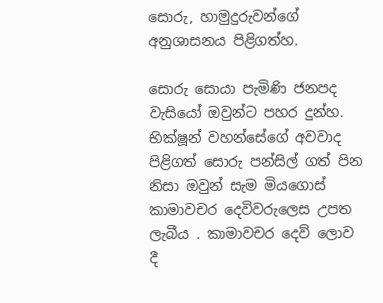සොරු, හාමුදුරුවන්ගේ අනුශාසනය පිළිගත්හ.

සොරු සොයා පැමිණි ජනපද වැසියෝ ඔවුන්ට පහර දුන්හ. භික්ෂූන් වහන්සේගේ අවවාද පිළිගත් සොරු පන්සිල් ගත් පින නිසා ඔවුන් සැම මියගොස් කාමාවචර දෙවිවරුලෙස උපත ලැබීය . කාමාවචර දෙව් ලොව දී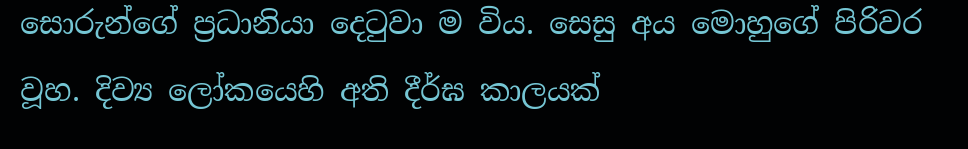සොරුන්ගේ ප්‍රධානියා දෙටුවා ම විය. සෙසු අය මොහුගේ පිරිවර වූහ. දිව්‍ය ලෝකයෙහි අති දීර්ඝ කාලයක්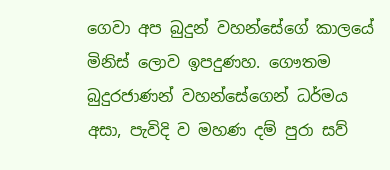ගෙවා අප බුදුන් වහන්සේගේ කාලයේ මිනිස් ලොව ඉපදුණහ. ගෞතම බුදුරජාණන් වහන්සේගෙන් ධර්මය අසා, පැවිදි ව මහණ දම් පුරා සව්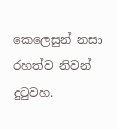කෙලෙසුන් නසා රහත්ව නිවන් දුටුවහ.